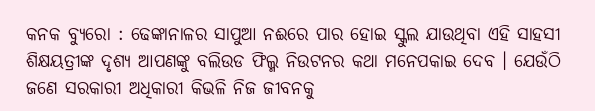କନକ ବ୍ୟୁରୋ : ଢେଙ୍କାନାଳର ସାପୁଆ ନଈରେ ପାର ହୋଇ ସ୍କୁଲ ଯାଉଥିବା ଏହି ସାହସୀ ଶିକ୍ଷୟତ୍ରୀଙ୍କ ଦୃଶ୍ୟ ଆପଣଙ୍କୁ ବଲିଉଡ ଫିଲ୍ମ ନିଉଟନର କଥା ମନେପକାଇ ଦେବ । ଯେଉଁଠି ଜଣେ ସରକାରୀ ଅଧିକାରୀ କିଭଳି ନିଜ ଜୀବନକୁ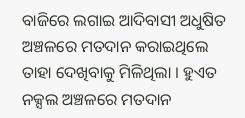ବାଜିରେ ଲଗାଇ ଆଦିବାସୀ ଅଧୁଷିତ ଅଞ୍ଚଳରେ ମତଦାନ କରାଇଥିଲେ ତାହା ଦେଖିବାକୁ ମିଳିଥିଲା । ହୁଏତ ନକ୍ସଲ ଅଞ୍ଚଳରେ ମତଦାନ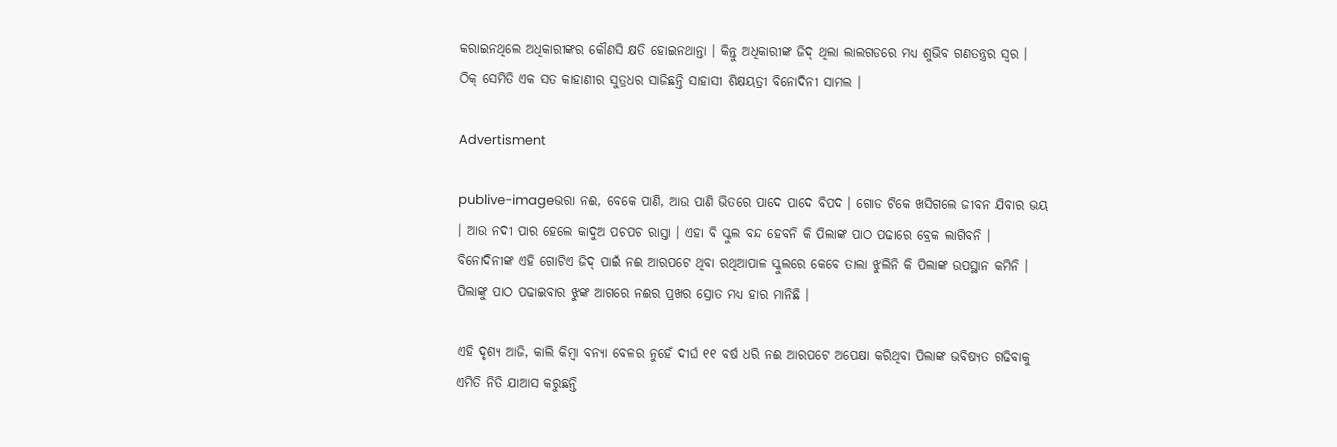କରାଇନଥିଲେ ଅଧିକାରୀଙ୍କର କୌଣସି କ୍ଷତି ହୋଇନଥାନ୍ତା । କିନ୍ତୁ ଅଧିକାରୀଙ୍କ ଜିଦ୍ ଥିଲା ଲାଲଗଡରେ ମଧ୍ୟ ଶୁଭିବ ଗଣତନ୍ତ୍ରର ସ୍ୱର । ଠିକ୍ ସେମିତି ଏକ ସତ କାହାଣୀର ସୁତ୍ରଧର ସାଜିଛନ୍ତି ସାହାସୀ ଶିକ୍ଷୟତ୍ରୀ ବିନୋଦିନୀ ସାମଲ ।

Advertisment

publive-imageଭରା ନଈ, ବେକେ ପାଣି, ଆଉ ପାଣି ଭିତରେ ପାଦେ ପାଦେ ବିପଦ । ଗୋଡ ଟିକେ ଖସିଗଲେ ଜୀବନ ଯିବାର ଭୟ । ଆଉ ନଦୀ ପାର ହେଲେ କାଦୁଅ ପଚପଚ ରାସ୍ତା । ଏହା ବି ସ୍କୁଲ ବନ୍ଦ ହେବନି କି ପିଲାଙ୍କ ପାଠ ପଢାରେ ବ୍ରେକ ଲାଗିବନି । ବିନୋଦିନୀଙ୍କ ଏହି ଗୋଟିଏ ଜିଦ୍ ପାଇଁ ନଈ ଆରପଟେ ଥିବା ରଥିଆପାଳ ସ୍କୁଲରେ କେବେ ତାଲା ଝୁଲିନି କି ପିଲାଙ୍କ ଉପସ୍ଥାନ କମିନି । ପିଲାଙ୍କୁ ପାଠ ପଢାଇବାର ଝୁଙ୍କ ଆଗରେ ନଈର ପ୍ରଖର ସ୍ରୋତ ମଧ୍ୟ ହାର ମାନିଛି ।

ଏହି ଦୃଶ୍ୟ ଆଜି, କାଲି କିମ୍ବା ବନ୍ୟା ବେଳର ନୁହେଁ ଦୀର୍ଘ ୧୧ ବର୍ଷ ଧରି ନଈ ଆରପଟେ ଅପେକ୍ଷା କରିଥିବା ପିଲାଙ୍କ ଭବିଷ୍ୟତ ଗଢିବାକୁ ଏମିତି ନିତି ଯାଆସ କରୁଛନ୍ତି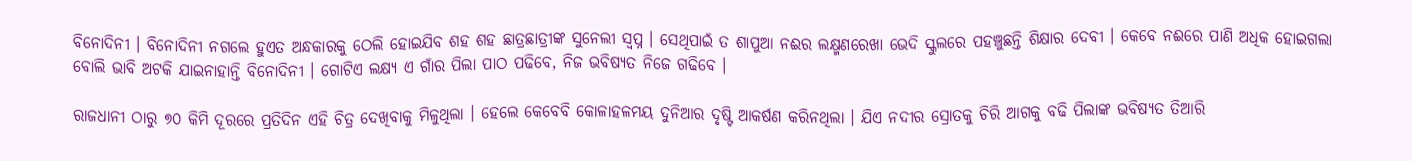ବିନୋଦିନୀ । ବିନୋଦିନୀ ନଗଲେ ହୁଏତ ଅନ୍ଧକାରକୁ ଠେଲି ହୋଇଯିବ ଶହ ଶହ ଛାତ୍ରଛାତ୍ରୀଙ୍କ ସୁନେଲୀ ସ୍ୱପ୍ନ । ସେଥିପାଇଁ ତ ଶାପୁଆ ନଈର ଲକ୍ଷ୍ମଣରେଖା ଭେଦି ସ୍କୁଲରେ ପହଞ୍ଚୁଛନ୍ତି ଶିକ୍ଷାର ଦେବୀ । କେବେ ନଈରେ ପାଣି ଅଧିକ ହୋଇଗଲା ବୋଲି ଭାବି ଅଟକି ଯାଇନାହାନ୍ତି ବିନୋଦିନୀ । ଗୋଟିଏ ଲକ୍ଷ୍ୟ ଏ ଗାଁର ପିଲା ପାଠ ପଢିବେ, ନିଜ ଭବିଷ୍ୟତ ନିଜେ ଗଢିବେ ।

ରାଜଧାନୀ ଠାରୁ ୭୦ କିମି ଦୂରରେ ପ୍ରତିଦିନ ଏହି ଚିତ୍ର ଦେଖିବାକୁ ମିଳୁଥିଲା । ହେଲେ କେବେବି କୋଳାହଳମୟ ଦୁନିଆର ଦୃଷ୍ଟି ଆକର୍ଷଣ କରିନଥିଲା । ଯିଏ ନଦୀର ସ୍ରୋତକୁ ଚିରି ଆଗକୁ ବଢି ପିଲାଙ୍କ ଭବିଷ୍ୟତ ତିଆରି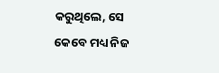କରୁଥିଲେ, ସେ କେବେ ମଧ୍ୟ ନିଜ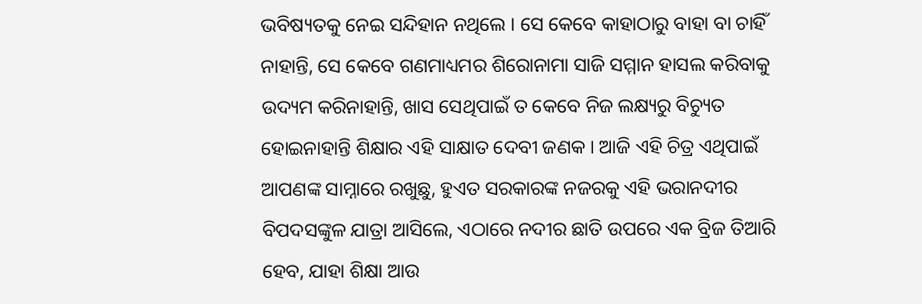ଭବିଷ୍ୟତକୁ ନେଇ ସନ୍ଦିହାନ ନଥିଲେ । ସେ କେବେ କାହାଠାରୁ ବାହା ବା ଚାହିଁ ନାହାନ୍ତି, ସେ କେବେ ଗଣମାଧ୍ୟମର ଶିରୋନାମା ସାଜି ସମ୍ମାନ ହାସଲ କରିବାକୁ ଉଦ୍ୟମ କରିନାହାନ୍ତି, ଖାସ ସେଥିପାଇଁ ତ କେବେ ନିଜ ଲକ୍ଷ୍ୟରୁ ବିଚ୍ୟୁତ ହୋଇନାହାନ୍ତି ଶିକ୍ଷାର ଏହି ସାକ୍ଷାତ ଦେବୀ ଜଣକ । ଆଜି ଏହି ଚିତ୍ର ଏଥିପାଇଁ ଆପଣଙ୍କ ସାମ୍ନାରେ ରଖୁଛୁ, ହୁଏତ ସରକାରଙ୍କ ନଜରକୁ ଏହି ଭରାନଦୀର ବିପଦସଙ୍କୁଳ ଯାତ୍ରା ଆସିଲେ, ଏଠାରେ ନଦୀର ଛାତି ଉପରେ ଏକ ବ୍ରିଜ ତିଆରି ହେବ, ଯାହା ଶିକ୍ଷା ଆଉ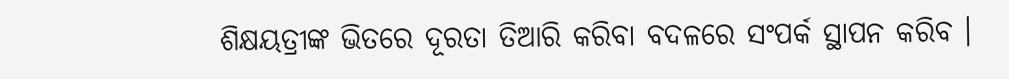ଶିକ୍ଷୟତ୍ରୀଙ୍କ ଭିତରେ ଦୂରତା ତିଆରି କରିବା ବଦଳରେ ସଂପର୍କ ସ୍ଥାପନ କରିବ ।